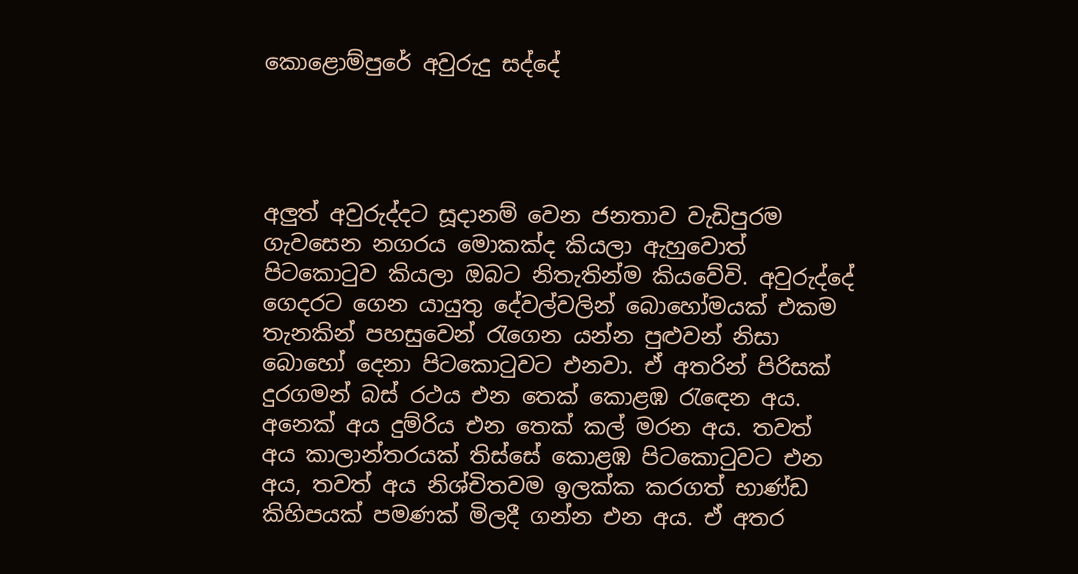කොළොම්පුරේ අවුරුදු සද්දේ




අලුත් අවුරුද්දට සූදානම් වෙන ජනතාව වැඩිපුරම ගැවසෙන නගරය මොකක්ද කියලා ඇහුවොත් පිටකොටුව කියලා ඔබට නිතැතින්ම කියවේවි. අවුරුද්දේ ගෙදරට ගෙන යායුතු දේවල්වලින් බොහෝමයක් එකම තැනකින් පහසුවෙන් රැගෙන යන්න පුළුවන් නිසා බොහෝ දෙනා පිටකොටුවට එනවා. ඒ අතරින් පිරිසක් දුරගමන් බස් රථය එන තෙක් කොළඹ රැඳෙන අය. අනෙක් අය දුම්රිය එන තෙක් කල් මරන අය. තවත් අය කාලාන්තරයක් තිස්සේ කොළඹ පිටකොටුවට එන අය, තවත් අය නිශ්චිතවම ඉලක්ක කරගත් භාණ්ඩ කිහිපයක් පමණක් මිලදී ගන්න එන අය. ඒ අතර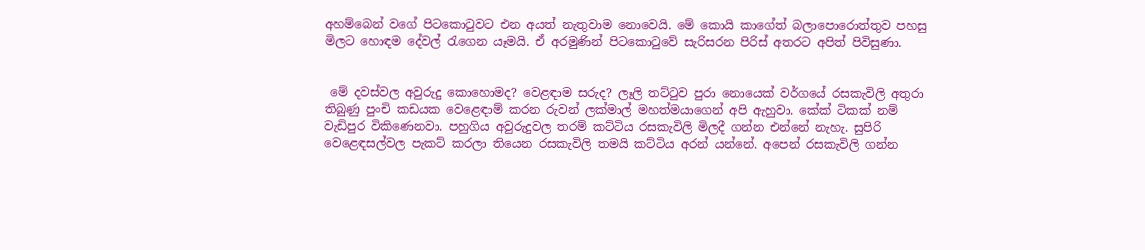අහම්බෙන් වගේ පිටකොටුවට එන අයත් නැතුවාම නොවෙයි. මේ කොයි කාගේත් බලාපොරොත්තුව පහසු මිලට හොඳම දේවල් රැගෙන යෑමයි. ඒ අරමුණින් පිටකොටුවේ සැරිසරන පිරිස් අතරට අපිත් පිවිසුණා.


 මේ දවස්වල අවුරුදු කොහොමද? වෙළඳාම සරුද? ලෑලි තට්ටුව පුරා නොයෙක් වර්ගයේ රසකැවිලි අතුරා තිබුණු පුංචි කඩයක වෙළෙඳාම් කරන රුවන් ලක්මාල් මහත්මයාගෙන් අපි ඇහුවා. කේක් ටිකක් නම් වැඩිපුර විකිණෙනවා. පහුගිය අවුරුදුවල තරම් කට්ටිය රසකැවිලි මිලදී ගන්න එන්නේ නැහැ. සුපිරි වෙළෙඳසල්වල පැකට් කරලා තියෙන රසකැවිලි තමයි කට්ටිය අරන් යන්නේ. අපෙන් රසකැවිලි ගන්න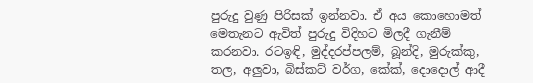පුරුදු වුණු පිරිසක් ඉන්නවා. ඒ අය කොහොමත් මෙතැනට ඇවිත් පුරුදු විදිහට මිලදී ගැනීම් කරනවා. රටඉඳි, මුද්දරප්පලම්, බූන්දි, මුරුක්කු, තල, අලුවා, බිස්කට් වර්ග, කේක්, දොදොල් ආදී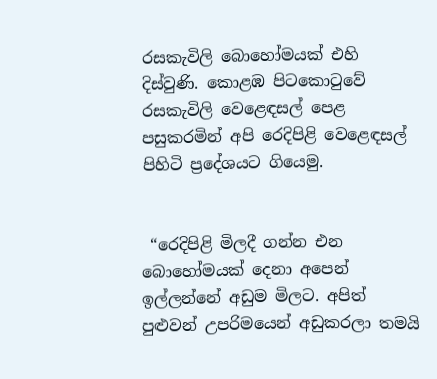රසකැවිලි බොහෝමයක් එහි දිස්වුණි. කොළඹ පිටකොටුවේ රසකැවිලි වෙළෙඳසල් පෙළ පසුකරමින් අපි රෙදිපිළි වෙළෙඳසල් පිහිටි ප්‍රදේශයට ගියෙමු.


 “රෙදිපිළි මිලදී ගන්න එන බොහෝමයක් දෙනා අපෙන් ඉල්ලන්නේ අඩුම මිලට. අපිත්  පුළුවන් උපරිමයෙන් අඩුකරලා තමයි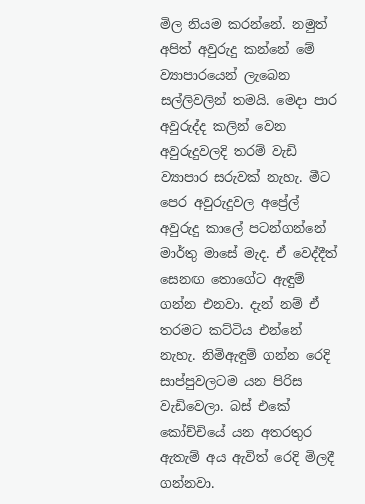මිල නියම කරන්නේ. නමුත් අපිත් අවුරුදු කන්නේ මේ ව්‍යාපාරයෙන් ලැබෙන සල්ලිවලින් තමයි. මෙදා පාර අවුරුද්ද කලින් වෙන අවුරුදුවලදි තරම් වැඩි ව්‍යාපාර සරුවක් නැහැ. මීට පෙර අවුරුදුවල අප්‍රේල් අවුරුදු කාලේ පටන්ගන්නේ මාර්තු මාසේ මැද. ඒ වෙද්දීත් සෙනඟ තොගේට ඇඳුම් ගන්න එනවා. දැන් නම් ඒ තරමට කට්ටිය එන්නේ නැහැ. නිමිඇඳුම් ගන්න රෙදි සාප්පුවලටම යන පිරිස වැඩිවෙලා. බස් එකේ කෝච්චියේ යන අතරතුර ඇතැම් අය ඇවිත් රෙදි මිලදී ගන්නවා.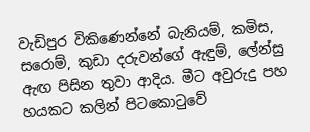වැඩිපුර විකිණෙන්නේ බැනියම්, කමිස, සරොම්, කුඩා දරුවන්ගේ ඇඳුම්, ලේන්සු ඇඟ පිසින තුවා ආදිය. මීට අවුරුදු පහ හයකට කලින් පිටකොටුවේ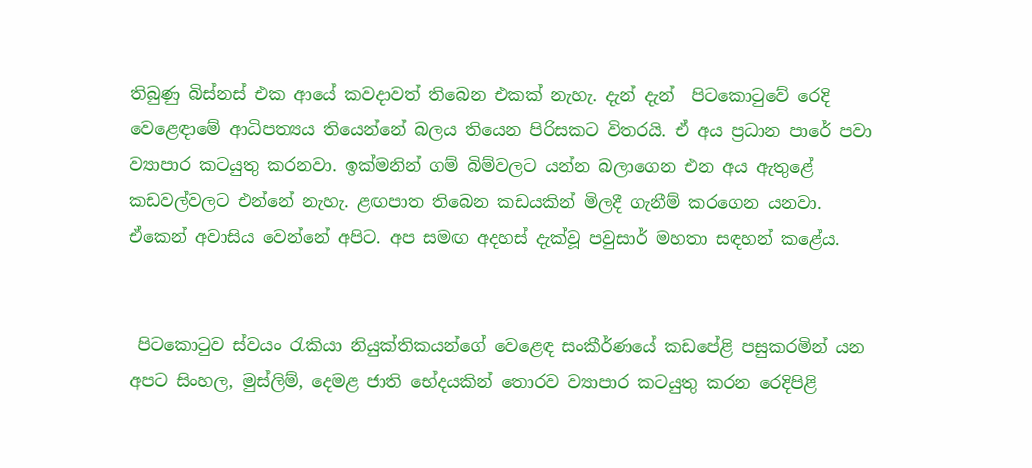තිබුණු බිස්නස් එක ආයේ කවදාවත් තිබෙන එකක් නැහැ. දැන් දැන්  පිටකොටුවේ රෙදි වෙළෙඳාමේ ආධිපත්‍යය තියෙන්නේ බලය තියෙන පිරිසකට විතරයි. ඒ අය ප්‍රධාන පාරේ පවා ව්‍යාපාර කටයුතු කරනවා. ඉක්මනින් ගම් බිම්වලට යන්න බලාගෙන එන අය ඇතුළේ කඩවල්වලට එන්නේ නැහැ. ළඟපාත තිබෙන කඩයකින් මිලදී ගැනීම් කරගෙන යනවා. ඒකෙන් අවාසිය වෙන්නේ අපිට. අප සමඟ අදහස් දැක්වූ පවුසාර් මහතා සඳහන් කළේය.


 පිටකොටුව ස්වයං රැකියා නියුක්තිකයන්ගේ වෙළෙඳ සංකීර්ණයේ කඩපේළි පසුකරමින් යන අපට සිංහල, මුස්ලිම්, දෙමළ ජාති භේදයකින් තොරව ව්‍යාපාර කටයුතු කරන රෙදිපිළි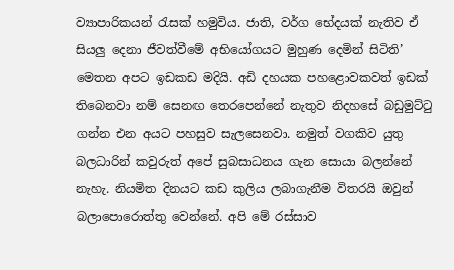ව්‍යාපාරිකයන් රැසක් හමුවිය. ජාති, වර්ග භේදයක් නැතිව ඒ සියලු දෙනා ජීවත්වීමේ අභියෝගයට මුහුණ දෙමින් සිටිති’ මෙතන අපට ඉඩකඩ මදියි. අඩි දහයක පහළොවකවත් ඉඩක් තිබෙනවා නම් සෙනඟ තෙරපෙන්නේ නැතුව නිදහසේ බඩුමුට්ටු ගන්න එන අයට පහසුව සැලසෙනවා. නමුත් වගකිව යුතු බලධාරින් කවුරුත් අපේ සුබසාධනය ගැන සොයා බලන්නේ නැහැ. නියමිත දිනයට කඩ කුලිය ලබාගැනීම විතරයි ඔවුන් බලාපොරොත්තු වෙන්නේ. අපි මේ රස්සාව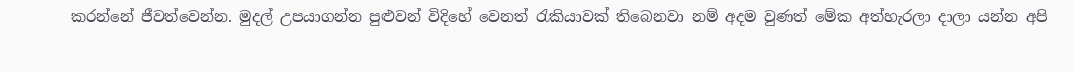කරන්නේ ජීවත්වෙන්න. මුදල් උපයාගන්න පුළුවන් විදිහේ වෙනත් රැකියාවක් තිබෙනවා නම් අදම වුණත් මේක අත්හැරලා දාලා යන්න අපි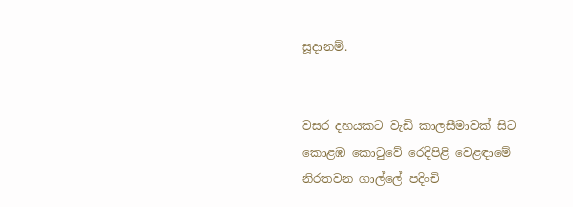සූදානම්.


වසර දහයකට වැඩි කාලසීමාවක් සිට කොළඹ කොටුවේ රෙදිපිළි වෙළඳාමේ නිරතවන ගාල්ලේ පදිංචි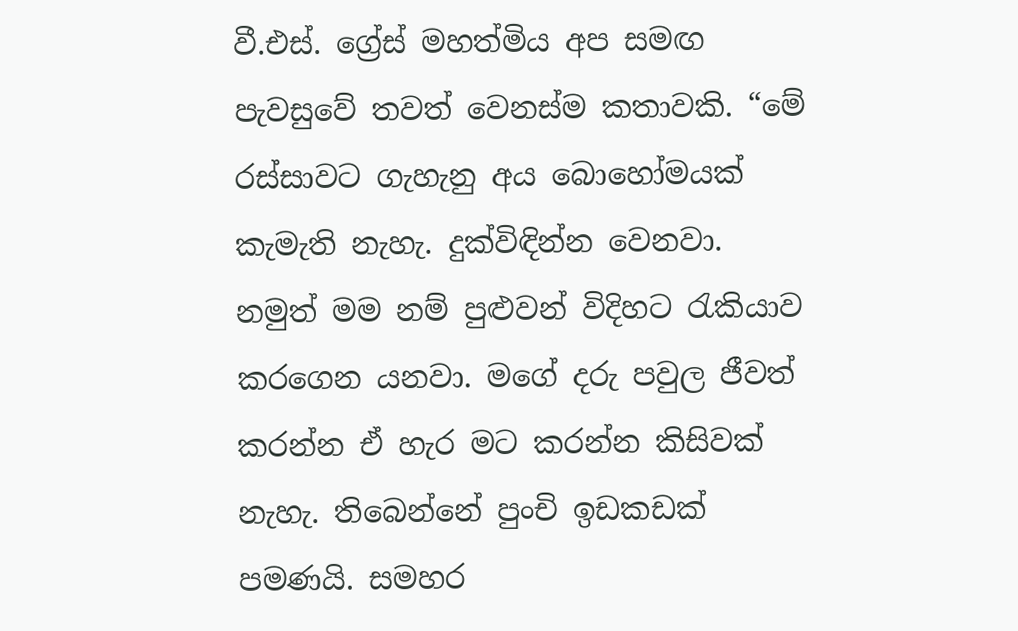වී.එස්. ග්‍රේස් මහත්මිය අප සමඟ පැවසුවේ තවත් වෙනස්ම කතාවකි. “මේ රස්සාවට ගැහැනු අය බොහෝමයක් කැමැති නැහැ. දුක්විඳින්න වෙනවා. නමුත් මම නම් පුළුවන් විදිහට රැකියාව කරගෙන යනවා. මගේ දරු පවුල ජීවත් කරන්න ඒ හැර මට කරන්න කිසිවක් නැහැ. තිබෙන්නේ පුංචි ඉඩකඩක් පමණයි. සමහර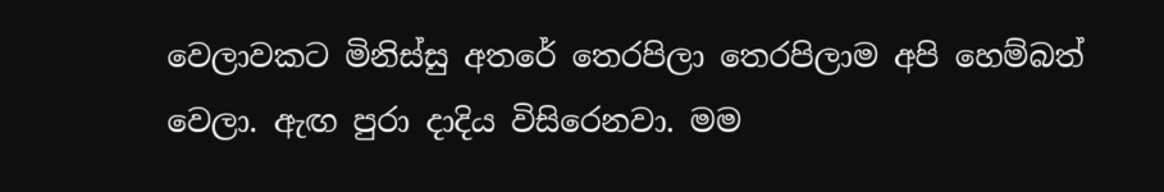වෙලාවකට මිනිස්සු අතරේ තෙරපිලා තෙරපිලාම අපි හෙම්බත් වෙලා. ඇඟ පුරා දාදිය විසිරෙනවා. මම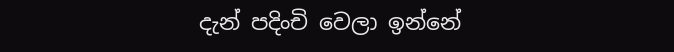දැන් පදිංචි වෙලා ඉන්නේ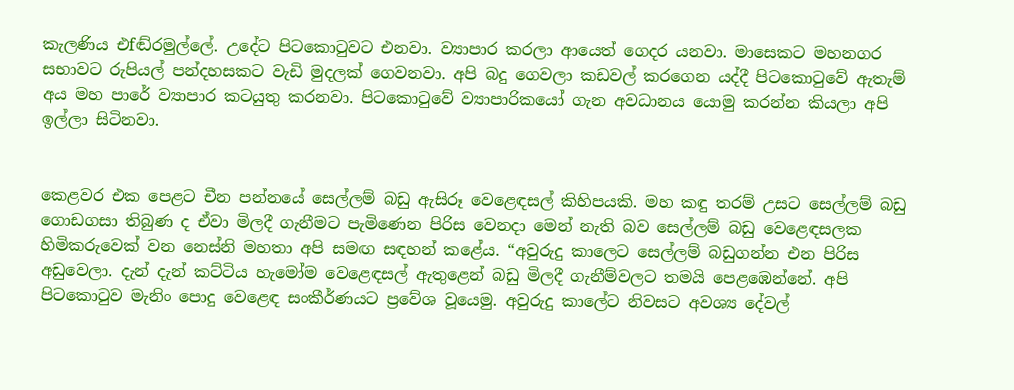කැලණිය එfඬ්රමුල්ලේ. උදේට පිටකොටුවට එනවා. ව්‍යාපාර කරලා ආයෙත් ගෙදර යනවා. මාසෙකට මහනගර සභාවට රුපියල් පන්දහසකට වැඩි මුදලක් ගෙවනවා. අපි බදු ගෙවලා කඩවල් කරගෙන යද්දී පිටකොටුවේ ඇතැම් අය මහ පාරේ ව්‍යාපාර කටයුතු කරනවා. පිටකොටුවේ ව්‍යාපාරිකයෝ ගැන අවධානය යොමු කරන්න කියලා අපි ඉල්ලා සිටිනවා.


කෙළවර එක පෙළට චීන පන්නයේ සෙල්ලම් බඩු ඇසිරූ වෙළෙඳසල් කිහිපයකි. මහ කඳු තරම් උසට සෙල්ලම් බඩු ගොඩගසා තිබුණ ද ඒවා මිලදී ගැනීමට පැමිණෙන පිරිස වෙනදා මෙන් නැති බව සෙල්ලම් බඩු වෙළෙඳසලක හිමිකරුවෙක් වන නෙස්නි මහතා අපි සමඟ සඳහන් කළේය. “අවුරුදු කාලෙට සෙල්ලම් බඩුගන්න එන පිරිස අඩුවෙලා. දැන් දැන් කට්ටිය හැමෝම වෙළෙඳසල් ඇතුළෙන් බඩු මිලදී ගැනීම්වලට තමයි පෙළඹෙන්නේ. අපි පිටකොටුව මැනිං පොදු වෙළෙඳ සංකීර්ණයට ප්‍රවේශ වූයෙමු. අවුරුදු කාලේට නිවසට අවශ්‍ය දේවල්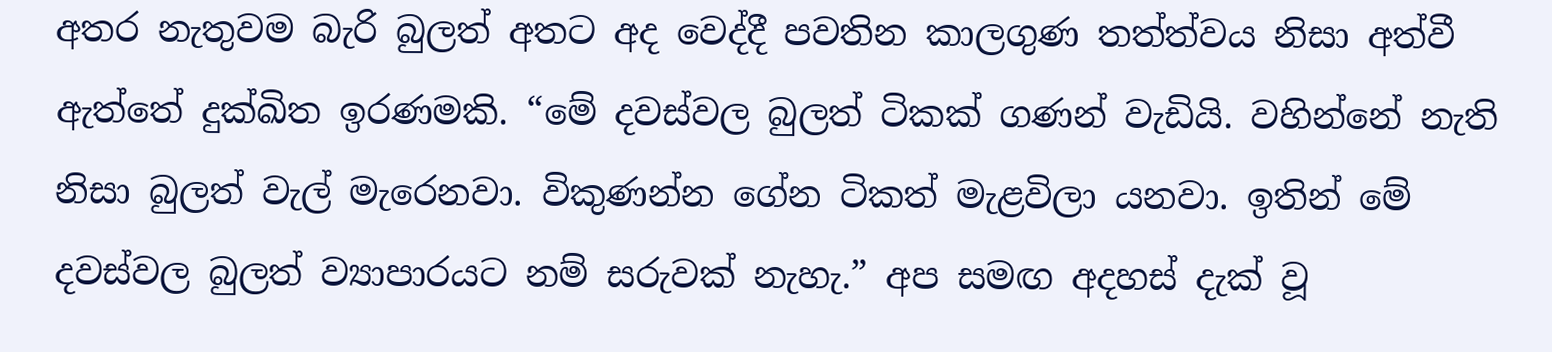අතර නැතුවම බැරි බුලත් අතට අද වෙද්දී පවතින කාලගුණ තත්ත්වය නිසා අත්වී ඇත්තේ දුක්ඛිත ඉරණමකි. “මේ දවස්වල බුලත් ටිකක් ගණන් වැඩියි. වහින්නේ නැති නිසා බුලත් වැල් මැරෙනවා. විකුණන්න ගේන ටිකත් මැළවිලා යනවා. ඉතින් මේ දවස්වල බුලත් ව්‍යාපාරයට නම් සරුවක් නැහැ.” අප සමඟ අදහස් දැක් වූ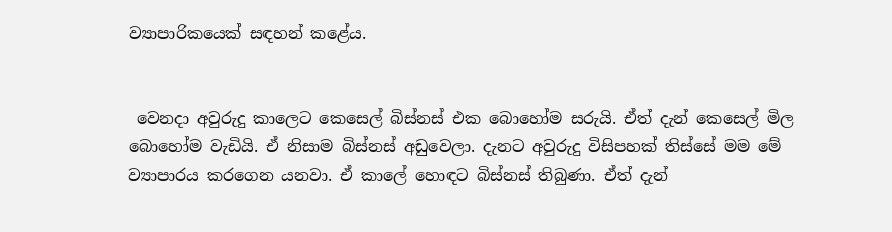ව්‍යාපාරිකයෙක් සඳහන් කළේය.


 වෙනදා අවුරුදු කාලෙට කෙසෙල් බිස්නස් එක බොහෝම සරුයි. ඒත් දැන් කෙසෙල් මිල බොහෝම වැඩියි. ඒ නිසාම බිස්නස් අඩුවෙලා. දැනට අවුරුදු විසිපහක් තිස්සේ මම මේ ව්‍යාපාරය කරගෙන යනවා. ඒ කාලේ හොඳට බිස්නස් තිබුණා. ඒත් දැන්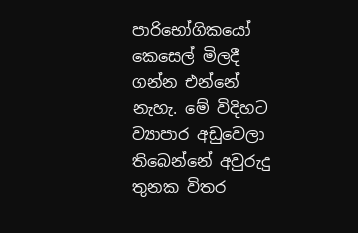පාරිභෝගිකයෝ කෙසෙල් මිලදී ගන්න එන්නේ නැහැ. මේ විදිහට ව්‍යාපාර අඩුවෙලා තිබෙන්නේ අවුරුදු තුනක විතර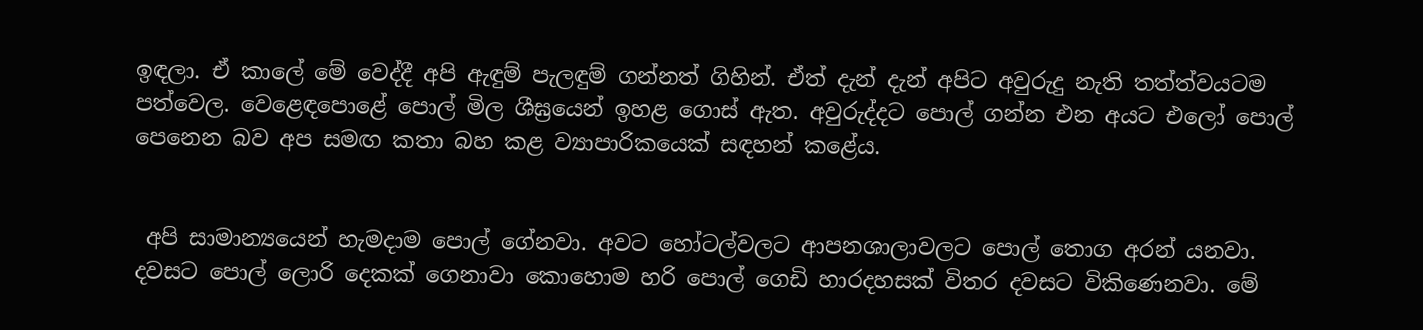ඉඳලා. ඒ කාලේ මේ වෙද්දී අපි ඇඳුම් පැලඳුම් ගන්නත් ගිහින්. ඒත් දැන් දැන් අපිට අවුරුදු නැති තත්ත්වයටම පත්වෙල. වෙළෙඳපොළේ පොල් මිල ශීඝ්‍රයෙන් ඉහළ ගොස් ඇත. අවුරුද්දට පොල් ගන්න එන අයට එලෝ පොල් පෙනෙන බව අප සමඟ කතා බහ කළ ව්‍යාපාරිකයෙක් සඳහන් කළේය.


 අපි සාමාන්‍යයෙන් හැමදාම පොල් ගේනවා. අවට හෝටල්වලට ආපනශාලාවලට පොල් තොග අරන් යනවා. දවසට පොල් ලොරි දෙකක් ගෙනාවා කොහොම හරි පොල් ගෙඩි හාරදහසක් විතර දවසට විකිණෙනවා. මේ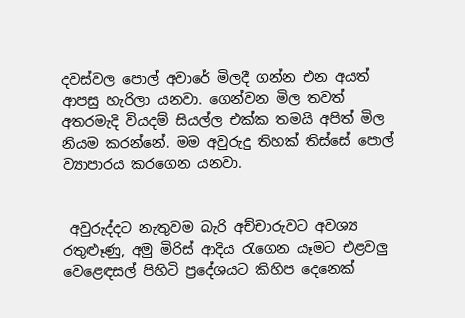දවස්වල පොල් අවාරේ මිලදී ගන්න එන අයත් ආපසු හැරිලා යනවා. ගෙන්වන මිල තවත් අතරමැදි වියදම් සියල්ල එක්ක තමයි අපිත් මිල නියම කරන්නේ. මම අවුරුදු තිහක් තිස්සේ පොල් ව්‍යාපාරය කරගෙන යනවා.


 අවුරුද්දට නැතුවම බැරි අච්චාරුවට අවශ්‍ය රතුළුෑණු, අමු මිරිස් ආදිය රැගෙන යෑමට එළවලු වෙළෙඳසල් පිහිටි ප්‍රදේශයට කිහිප දෙනෙක්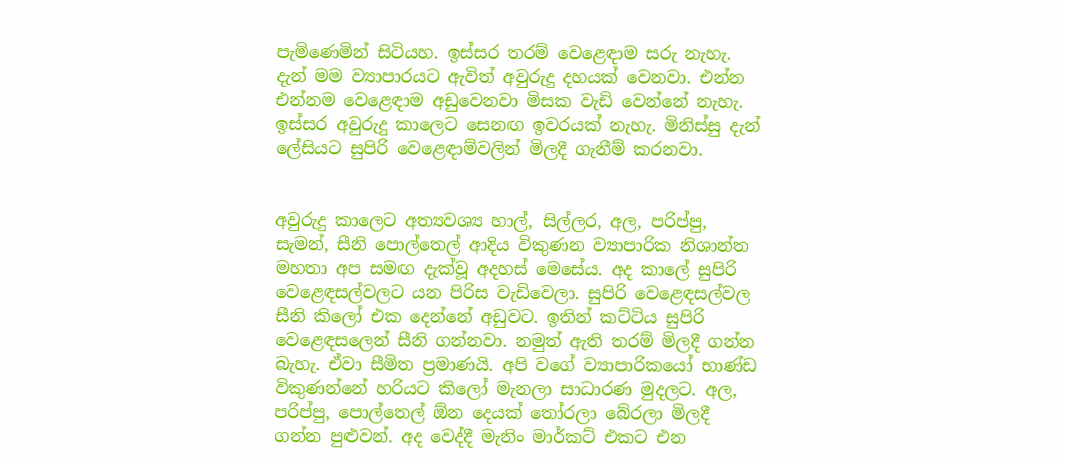පැමිණෙමින් සිටියහ. ඉස්සර තරම් වෙළෙඳාම සරු නැහැ. දැන් මම ව්‍යාපාරයට ඇවිත් අවුරුදු දහයක් වෙනවා. එන්න එන්නම වෙළෙඳාම අඩුවෙනවා මිසක වැඩි වෙන්නේ නැහැ. ඉස්සර අවුරුදු කාලෙට සෙනඟ ඉවරයක් නැහැ. මිනිස්සු දැන් ලේසියට සුපිරි වෙළෙඳාම්වලින් මිලදී ගැනීම් කරනවා.


අවුරුදු කාලෙට අත්‍යවශ්‍ය හාල්, සිල්ලර, අල, පරිප්පු, සැමන්, සීනි පොල්තෙල් ආදිය විකුණන ව්‍යාපාරික නිශාන්ත මහතා අප සමඟ දැක්වූ අදහස් මෙසේය. අද කාලේ සුපිරි වෙළෙඳසල්වලට යන පිරිස වැඩිවෙලා. සුපිරි වෙළෙඳසල්වල සීනි කිලෝ එක දෙන්නේ අඩුවට. ඉතින් කට්ටිය සුපිරි වෙළෙඳසලෙන් සීනි ගන්නවා. නමුත් ඇති තරම් මිලදී ගන්න බැහැ. ඒවා සීමිත ප්‍රමාණයි. අපි වගේ ව්‍යාපාරිකයෝ භාණ්ඩ විකුණන්නේ හරියට කිලෝ මැනලා සාධාරණ මුදලට. අල, පරිප්පු, පොල්තෙල් ඕන දෙයක් තෝරලා බේරලා මිලදී ගන්න පුළුවන්. අද වෙද්දී මැනිං මාර්කට් එකට එන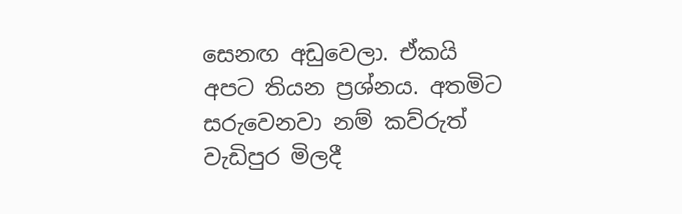සෙනඟ අඩුවෙලා. ඒකයි අපට තියන ප්‍රශ්නය. අතමිට සරුවෙනවා නම් කව්රුත් වැඩිපුර මිලදී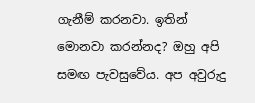ගැනීම් කරනවා. ඉතින් මොනවා කරන්නද? ඔහු අපි සමඟ පැවසුවේය. අප අවුරුදු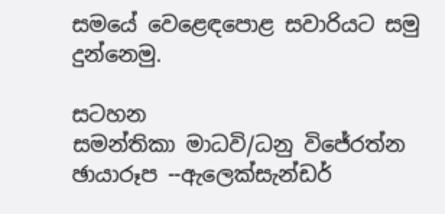සමයේ වෙළෙඳපොළ සවාරියට සමු දුන්නෙමු.

සටහන
සමන්තිකා මාධවි/ධනු විජේරත්න
ඡායාරූප --ඇලෙක්සැන්ඩර්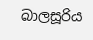බාලසූරිය